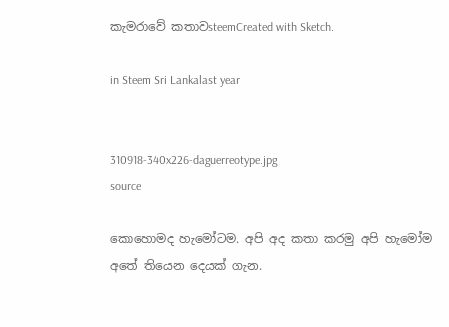කැමරාවේ කතාවsteemCreated with Sketch.

in Steem Sri Lankalast year


310918-340x226-daguerreotype.jpg
source

කොහොමද හැමෝටම. අපි අද කතා කරමු අපි හැමෝම අතේ තියෙන දෙයක් ගැන.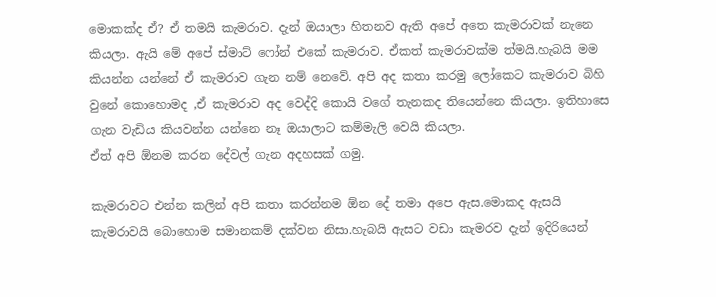මොකක්ද ඒ? ඒ තමයි කැමරාව. දැන් ඔයාලා හිතනව ඇති අපේ අතෙ කැමරාවක් නැනෙ කියලා. ඇයි මේ අපේ ස්මාට් ෆෝන් එකේ කැමරාව. ඒකත් කැමරාවක්ම ත්මයි.හැබයි මම කියන්න යන්නේ ඒ කැමරාව ගැන නම් නෙවේ. අපි අද කතා කරමු ලෝකෙට කැමරාව බිහි වුනේ කොහොමද ,ඒ කැමරාව අද වෙද්දි කොයි වගේ තැනකද තියෙන්නෙ කියලා. ඉතිහාසෙ ගැන වැඩිය කියවන්න යන්නෙ නෑ ඔයාලාට කම්මැලි වෙයි කියලා.
ඒත් අපි ඕනම කරන දේවල් ගැන අදහසක් ගමු.

කැමරාවට එන්න කලින් අපි කතා කරන්නම ඕන දේ තමා අපෙ ඇස.මොකද ඇසයි කැමරාවයි බොහොම සමානකම් දක්වන නිසා.හැබයි ඇසට වඩා කැමරව දැන් ඉදිරියෙන්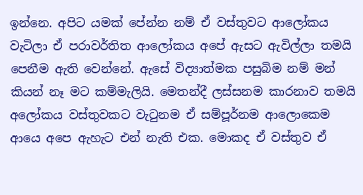ඉන්නෙ. අපිට යමක් පේන්න නම් ඒ වස්තුවට ආලෝකය වැටිලා ඒ පරාවර්තිත ආලෝකය අපේ ඇසට ඇවිල්ලා තමයි පෙනීම ඇති වෙන්නේ. ඇසේ විද්‍යාත්මක පසුබිම නම් මන් කියන් නෑ මට කම්මැලියි. මෙතන්දී ලස්සනම කාරනාව තමයි අලෝකය වස්තුවකට වැටුනම ඒ සම්පූර්නම ආලොකෙම ආයෙ අපෙ ඇහැට එන් නැති එක. මොකද ඒ වස්තුව ඒ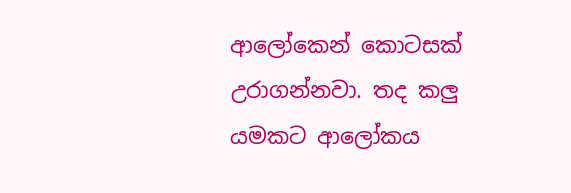ආලෝකෙන් කොටසක් උරාගන්නවා. තද කලු යමකට ආලෝකය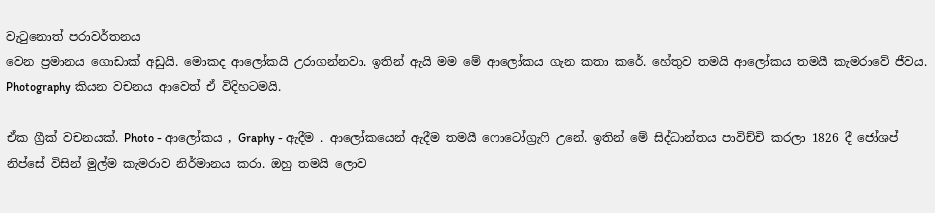වැටුනොත් පරාවර්තනය
වෙන ප්‍රමානය ගොඩාක් අඩුයි. මොකද ආලෝකයි උරාගන්නවා. ඉතින් ඇයි මම මේ ආලෝකය ගැන කතා කරේ. හේතුව තමයි ආලෝකය තමයී කැමරාවේ ජීවය. Photography කියන වචනය ආවෙත් ඒ විදිහටමයි.

ඒක ග්‍රීක් වචනයක්. Photo - ආලෝකය , Graphy - ඇදීම . ආලෝකයෙන් ඇදීම තමයී ෆොටෝග්‍රැෆි උනේ. ඉතින් මේ සිද්ධාන්තය පාවිච්චි කරලා 1826 දී ජෝශප් නිප්සේ විසින් මුල්ම කැමරාව නිර්මානය කරා. ඔහු තමයි ලොව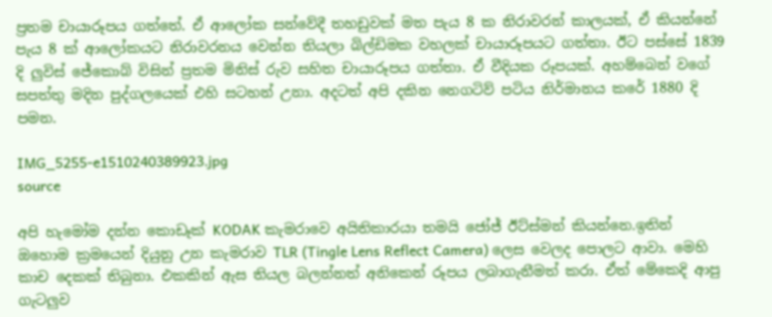ප්‍රතම චායාරූපය ගත්තේ. ඒ ආලෝක සන්වේදී තහඩුවක් මත පැය 8 ක නිරාවරන් කාලයක්, ඒ කියන්නේ පැය 8 ක් ආලෝකයට නිරාවරනය වෙන්න තියලා බිල්ඩිමක වහලක් චායාරූපයට ගත්තා. ඊට පස්සේ 1839 දි ලුවිස් ජේකොබ් විසින් ප්‍රතම මිනිස් රුව සහිත චායාරූපය ගත්තා. ඒ වීදියක රූපයක්. අහම්බෙන් වගේ සපත්තු මදින පුද්ගලයෙක් එහි සටහන් උනා. අදටත් අපි දකින නෙගටිව් පටිය නිර්මානය කරේ 1880 දි පමන.

IMG_5255-e1510240389923.jpg
source

අපි හැමෝම දන්න කොඩෑක් KODAK කැමරාවෙ අයිතිකාරයා තමයි ජෝජ් ඊට්ස්මන් කියන්නෙ.ඉතින් ඔහොම ක්‍රමයෙන් දියුනු උන කැමරාව TLR (Tingle Lens Reflect Camera) ලෙස වෙලද පොලට ආවා. මෙහි කාච දෙකක් තිබුනා. එකකින් ඇස තියල බලන්නත් අනිකෙන් රූපය ලබාගැනීමත් කරා. ඒත් මේකෙදි ආපු ගැටලුව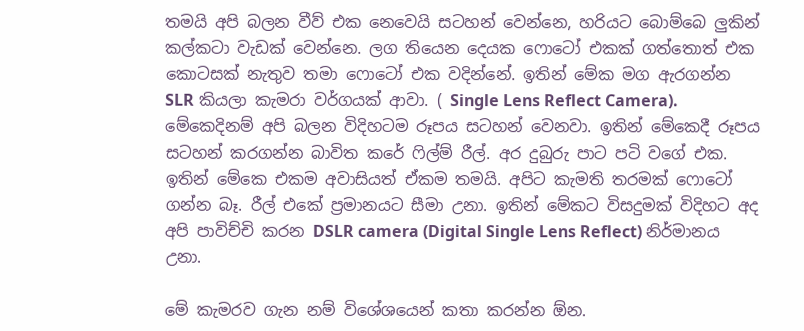තමයි අපි බලන වීව් එක නෙවෙයි සටහන් වෙන්නෙ, හරියට බොම්බෙ ලුකින් කල්කටා වැඩක් වෙන්නෙ. ලග තියෙන දෙයක ෆොටෝ එකක් ගත්තොත් එක කොටසක් නැතුව තමා ෆොටෝ එක වදින්නේ. ඉතින් මේක මග ඇරගන්න SLR කියලා කැමරා වර්ගයක් ආවා. ( Single Lens Reflect Camera). මේකෙදිනම් අපි බලන විදිහටම රූපය සටහන් වෙනවා. ඉතින් මේකෙදී රූපය සටහන් කරගන්න බාවිත කරේ ෆිල්ම් රීල්. අර දුබුරු පාට පටි වගේ එක. ඉතින් මේකෙ එකම අවාසියත් ඒකම තමයි. අපිට කැමති තරමක් ෆොටෝ ගන්න බෑ. රීල් එකේ ප්‍රමානයට සීමා උනා. ඉතින් මේකට විසදුමක් විදිහට අද අපි පාවිච්චි කරන DSLR camera (Digital Single Lens Reflect) නිර්මානය උනා.

මේ කැමරව ගැන නම් විශේශයෙන් කතා කරන්න ඕන.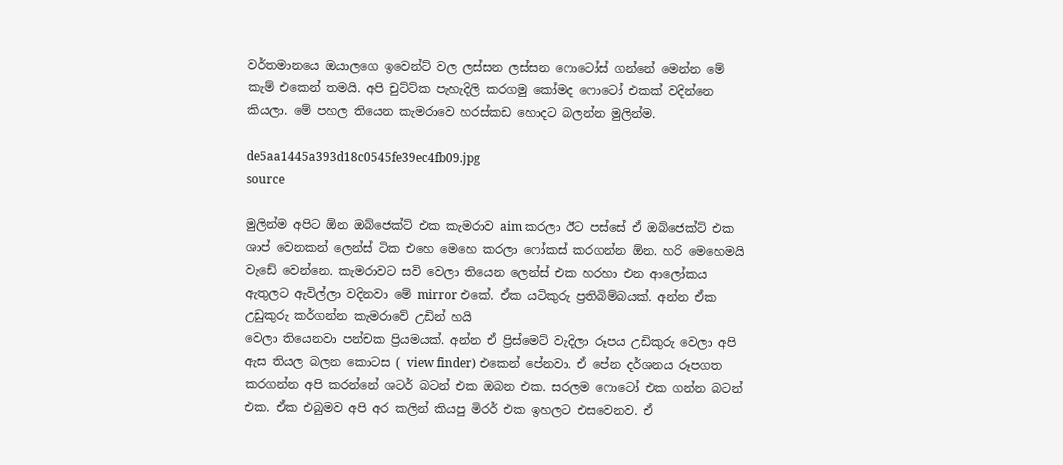වර්තමානයෙ ඔයාලගෙ ඉවෙන්ට් වල ලස්සන ලස්සන ෆොටෝස් ගන්නේ මෙන්න මේ කැම් එකෙන් තමයි. අපි චුට්ට්ක පැහැදිලි කරගමු කෝමද ෆොටෝ එකක් වදින්නෙ කියලා. මේ පහල තියෙන කැමරාවෙ හරස්කඩ හොදට බලන්න මුලින්ම.

de5aa1445a393d18c0545fe39ec4fb09.jpg
source

මුලින්ම අපිට ඕන ඔබ්ජෙක්ට් එක කැමරාව aim කරලා ඊට පස්සේ ඒ ඔබ්ජෙක්ට් එක ශාප් වෙනකන් ලෙන්ස් ටික එහෙ මෙහෙ කරලා ෆෝකස් කරගන්න ඕන. හරි මෙහෙමයි වැඩේ වෙන්නෙ. කැමරාවට සවි වෙලා තියෙන ලෙන්ස් එක හරහා එන ආලෝකය ඇතුලට ඇවිල්ලා වදිනවා මේ mirror එකේ. ඒක යටිකුරු ප්‍රතිබිම්බයක්. අන්න ඒක උඩුකුරු කර්ගන්න කැමරාවේ උඩින් හයි
වෙලා තියෙනවා පන්චක ප්‍රියමයක්. අන්න ඒ ප්‍රිස්මෙට් වැදිලා රූපය උඩිකුරු වෙලා අපි ඇස තියල බලන කොටස ( view finder) එකෙන් පේනවා. ඒ පේන දර්ශනය රූපගත කරගන්න අපි කරන්නේ ශටර් බටන් එක ඔබන එක. සරලම ෆොටෝ එක ගන්න බටන් එක. ඒක එබුමව අපි අර කලින් කියපු මිරර් එක ඉහලට එසවෙනව. ඒ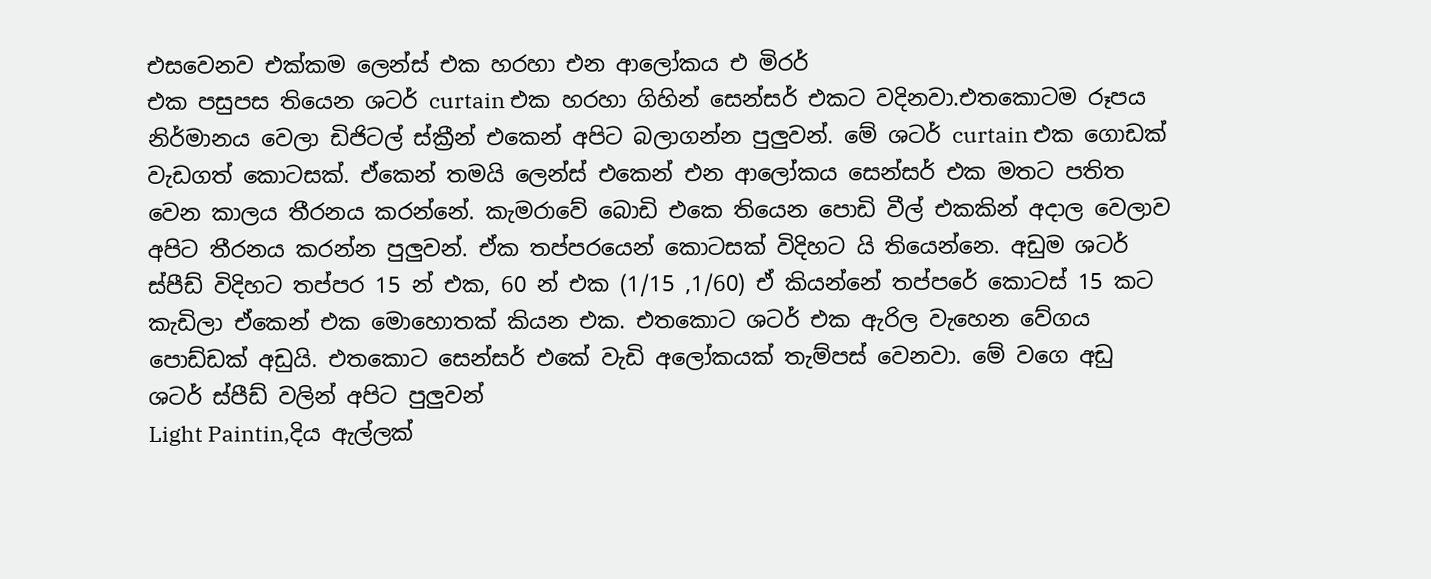එසවෙනව එක්කම ලෙන්ස් එක හරහා එන ආලෝකය එ මිරර්
එක පසුපස තියෙන ශටර් curtain එක හරහා ගිහින් සෙන්සර් එකට වදිනවා.එතකොටම රූපය නිර්මානය වෙලා ඩිජිටල් ස්ක්‍රීන් එකෙන් අපිට බලාගන්න පුලුවන්. මේ ශටර් curtain එක ගොඩක් වැඩගත් කොටසක්. ඒකෙන් තමයි ලෙන්ස් එකෙන් එන ආලෝකය සෙන්සර් එක මතට පතිත වෙන කාලය තීරනය කරන්නේ. කැමරාවේ බොඩි එකෙ තියෙන පොඩි වීල් එකකින් අදාල වෙලාව
අපිට තීරනය කරන්න පුලුවන්. ඒක තප්පරයෙන් කොටසක් විදිහට යි තියෙන්නෙ. අඩුම ශටර් ස්පීඩ් විදිහට තප්පර 15 න් එක, 60 න් එක (1/15 ,1/60) ඒ කියන්නේ තප්පරේ කොටස් 15 කට කැඩිලා ඒකෙන් එක මොහොතක් කියන එක. එතකොට ශටර් එක ඇරිල වැහෙන වේගය පොඩ්ඩක් අඩුයි. එතකොට සෙන්සර් එකේ වැඩි අලෝකයක් තැම්පස් වෙනවා. මේ වගෙ අඩු ශටර් ස්පීඩ් වලින් අපිට පුලුවන්
Light Paintin,දිය ඇල්ලක්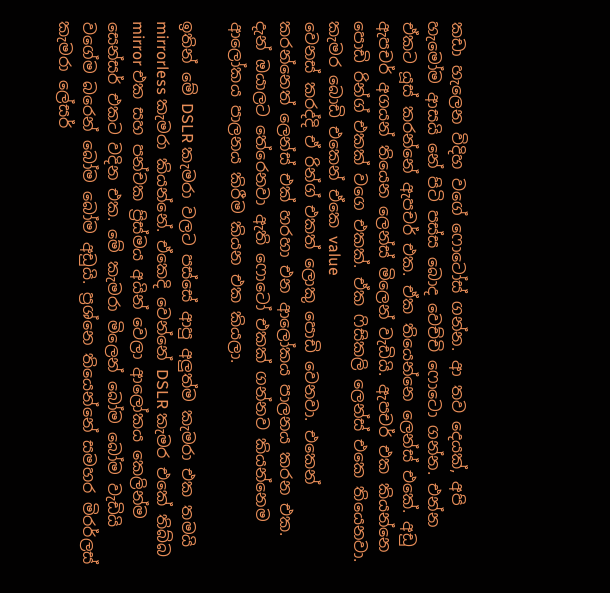කඩා හැලෙන විදිහ වගේ ෆොටෝස් ගන්න. ආ තව දෙයක්, අපි හැමෝම ආසයි නේ පිටි පස්ස බොද වෙච්චි ෆොටො ගන්න. එන්න ඒකට යූස් කරන්නේ ඇපචර් එක. ඒක තියෙන්නෙ ලෙන්ස් එකේ. අඩු ඇපචර් අගයන් තියෙන ලෙන්ස් මිලෙන් වැඩියි. ඇපචර් එක කියන්නෙ පොඩි රින්ග් එකක් වගෙ එකක්. ඒක ෆිසිකලි ලෙන්ස් එකෙ තියෙනවා. කැමර බොඩි එකෙන් ඒකෙ value
වෙනස් කරද්දි ඒ රින්ග් එකත් ලොකු පොඩි වෙනවා. එකෙන් කරන්නෙත් ලෙන්ස් එක් හරහා එන ආලෝකය පාලනය කරන එක. දැන් ඔයාලට තේරෙනවා ඇති ෆොටෝ එකක් ගන්නව කියන්නෙම ආලෝකය පාලනය කිරීම කියන එක කියලා.

ඉතින් මේ DSLR කැමරා වලට පස්සේ ආපු අලුත්ම කැමරා එක තමයි mirrorless කැමරා කියන්නේ. ඒකෙදි වෙන්නේ DSLR කැමර එකේ තිබ්බ mirror එක සහ පන්චක ප්‍රිස්මය අයින් වෙලා ආලෝකය කෙලින්ම සෙන්සර් එකට වදින එක. මේ කැමරා මිලෙන් බෝම බෝම වැඩියි වගේම බරෙන් බෝම බෝම අඩුයි. ප්‍රශ්නෙ තියෙන්නේ සමහර මිරර්ලස් කැමරා ලේසර්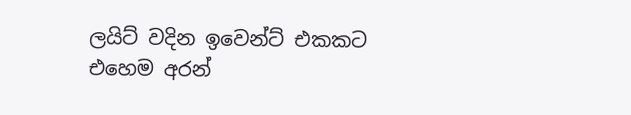ලයිට් වදින ඉවෙන්ට් එකකට
එහෙම අරන්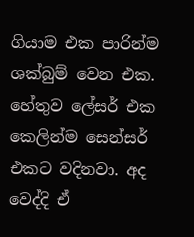ගියාම එක පාරින්ම ශක්බුම් වෙන එක. හේතුව ලේසර් එක කෙලින්ම සෙන්සර් එකට වදිනවා. අද වෙද්දි ඒ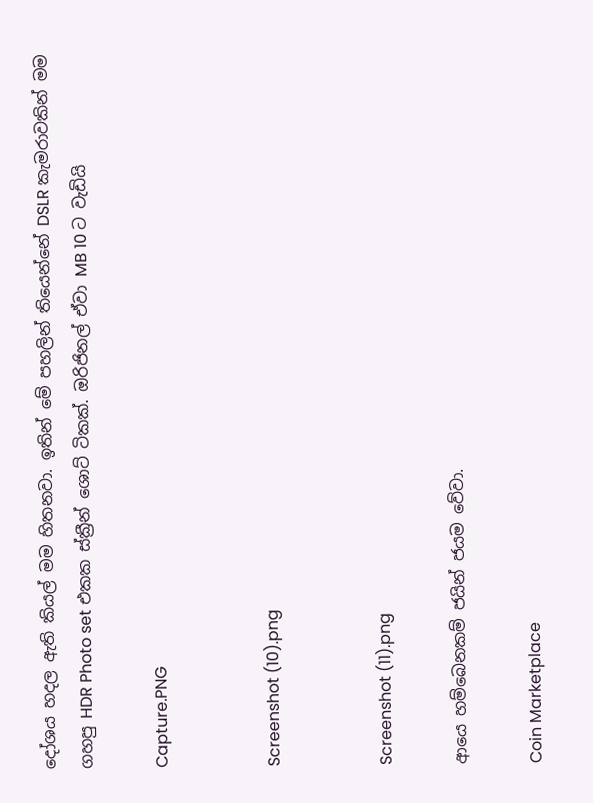දෝශය හදල ඇති කියල් මම හිතනවා. ඉතින් මේ පහලින් තියෙන්නේ DSLR කැමරාවකින් මම ගහපු HDR Photo set එකක ස්ක්‍රීන් ශොට් ටිකක්. ඔරිජිනල් ඒවා MB 10 ට වැඩියි

Capture.PNG


Screenshot (10).png


Screenshot (11).png

ආයෙ හම්බෙනකම් ජයින් ජයම වේවා.

Coin Marketplace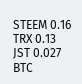STEEM 0.16
TRX 0.13
JST 0.027
BTC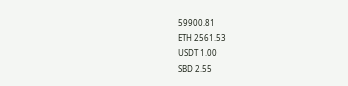59900.81
ETH 2561.53
USDT 1.00
SBD 2.55